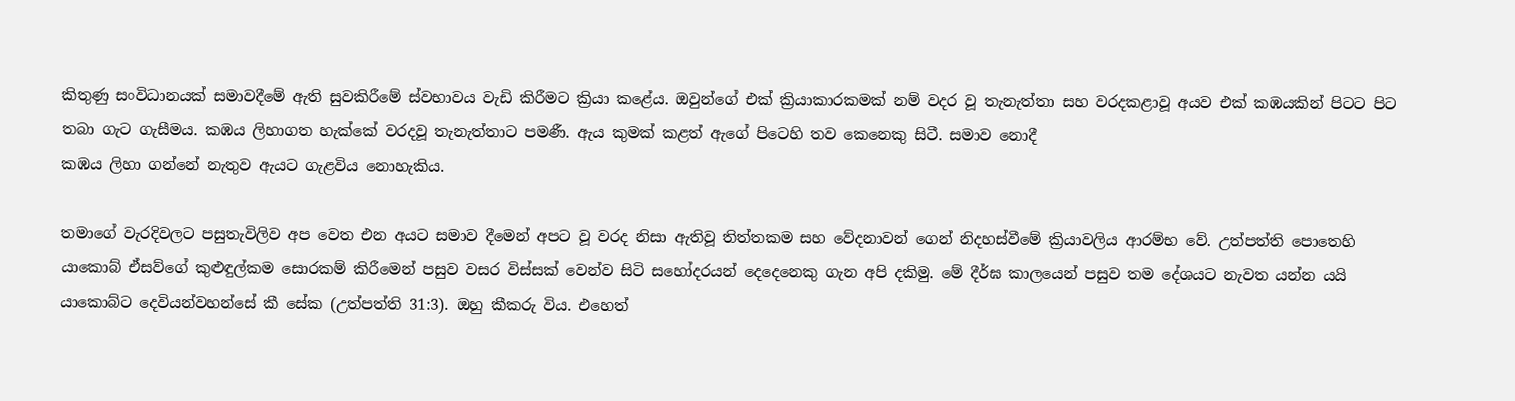කිතුණු සංවිධානයක් සමාවදීමේ ඇති සුවකිරීමේ ස්වභාවය වැඩි කිරීමට ක්‍රියා කළේය. ඔවුන්ගේ එක් ක්‍රියාකාරකමක් නම් වදර වූ තැනැත්තා සහ වරදකළාවූ අයව එක් කඹයකින් පිටට පිට තබා ගැට ගැසීමය. කඹය ලිහාගත හැක්කේ වරදවූ තැනැත්තාට පමණී. ඇය කුමක් කළත් ඇගේ පිටෙහි තව කෙනෙකු සිටී. සමාව නොදී
කඹය ලිහා ගන්නේ නැතුව ඇයට ගැළවිය නොහැකිය.

තමාගේ වැරදිවලට පසුතැවිලිව අප වෙත එන අයට සමාව දීමෙන් අපට වූ වරද නිසා ඇතිවූ තිත්තකම සහ වේදනාවන් ගෙන් නිදහස්වීමේ ක්‍රියාවලිය ආරම්භ වේ. උත්පත්ති පොතෙහි යාකොබ් ඒසව්ගේ කුළුඳුල්කම සොරකම් කිරීමෙන් පසුව වසර විස්සක් වෙන්ව සිටි සහෝදරයන් දෙදෙනෙකු ගැන අපි දකිමු. මේ දීර්ඝ කාලයෙන් පසුව තම දේශයට නැවත යන්න යයි යාකොබ්ට දෙවියන්වහන්සේ කී සේක (උත්පත්ති 31:3). ඔහු කීකරු විය. එහෙත්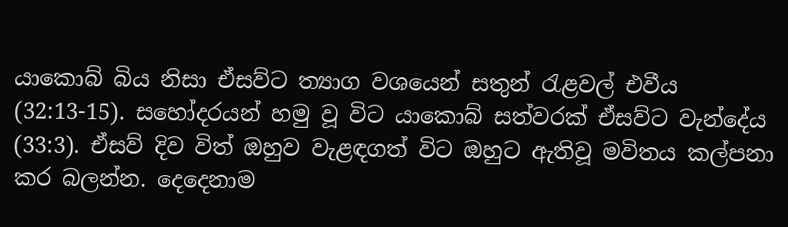යාකොබ් බිය නිසා ඒසව්ට ත්‍යාග වශයෙන් සතුන් රැළවල් එවීය (32:13-15). සහෝදරයන් හමු වූ විට යාකොබ් සත්වරක් ඒසව්ට වැන්දේය (33:3). ඒසව් දිව විත් ඔහුව වැළඳගත් විට ඔහුට ඇතිවූ මවිතය කල්පනා කර බලන්න. දෙදෙනාම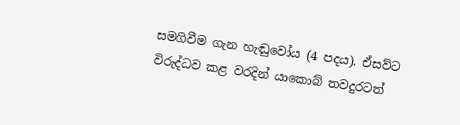සමගිවීම ගැන හැඬුවෝය (4 පදය). ඒසව්ට විරුද්ධව කළ වරදින් යාකොබ් තවදුරටත්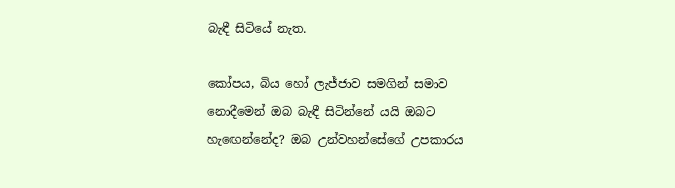බැඳී සිටියේ නැත.

කෝපය, බිය හෝ ලැජ්ජාව සමගින් සමාව නොදීමෙන් ඔබ බැඳී සිටින්නේ යයි ඔබට හැඟෙන්නේද? ඔබ උන්වහන්සේගේ උපකාරය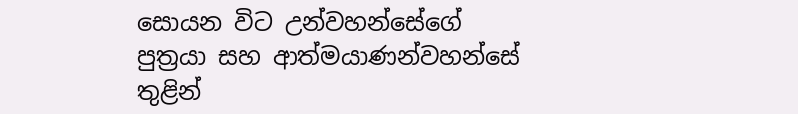සොයන විට උන්වහන්සේගේ පුත්‍රයා සහ ආත්මයාණන්වහන්සේ තුළින්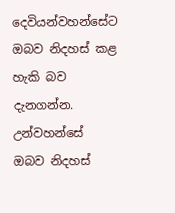දෙවියන්වහන්සේට ඔබව නිදහස් කළ හැකි බව දැනගන්න. උන්වහන්සේ ඔබව නිදහස්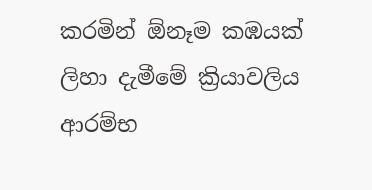කරමින් ඕනෑම කඹයක් ලිහා දැමීමේ ක්‍රියාවලිය ආරම්භ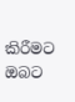කිරීමට ඔබට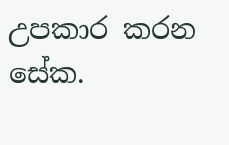උපකාර කරන සේක.